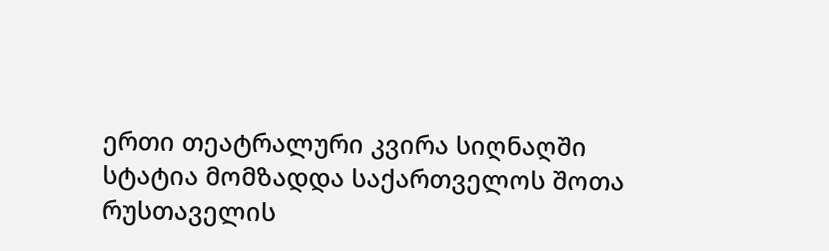ერთი თეატრალური კვირა სიღნაღში
სტატია მომზადდა საქართველოს შოთა რუსთაველის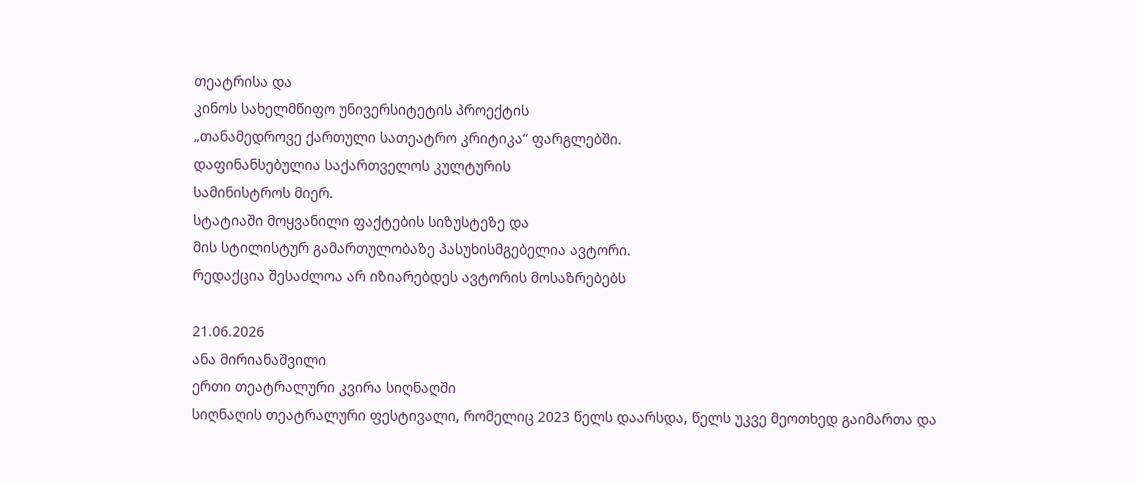თეატრისა და
კინოს სახელმწიფო უნივერსიტეტის პროექტის
„თანამედროვე ქართული სათეატრო კრიტიკა“ ფარგლებში.
დაფინანსებულია საქართველოს კულტურის
სამინისტროს მიერ.
სტატიაში მოყვანილი ფაქტების სიზუსტეზე და
მის სტილისტურ გამართულობაზე პასუხისმგებელია ავტორი.
რედაქცია შესაძლოა არ იზიარებდეს ავტორის მოსაზრებებს

21.06.2026
ანა მირიანაშვილი
ერთი თეატრალური კვირა სიღნაღში
სიღნაღის თეატრალური ფესტივალი, რომელიც 2023 წელს დაარსდა, წელს უკვე მეოთხედ გაიმართა და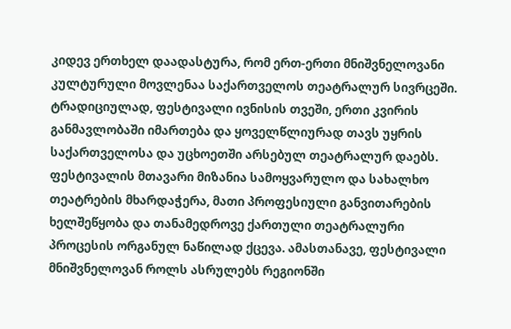კიდევ ერთხელ დაადასტურა, რომ ერთ-ერთი მნიშვნელოვანი კულტურული მოვლენაა საქართველოს თეატრალურ სივრცეში. ტრადიციულად, ფესტივალი ივნისის თვეში, ერთი კვირის განმავლობაში იმართება და ყოველწლიურად თავს უყრის საქართველოსა და უცხოეთში არსებულ თეატრალურ დაებს. ფესტივალის მთავარი მიზანია სამოყვარულო და სახალხო თეატრების მხარდაჭერა, მათი პროფესიული განვითარების ხელშეწყობა და თანამედროვე ქართული თეატრალური პროცესის ორგანულ ნაწილად ქცევა. ამასთანავე, ფესტივალი მნიშვნელოვან როლს ასრულებს რეგიონში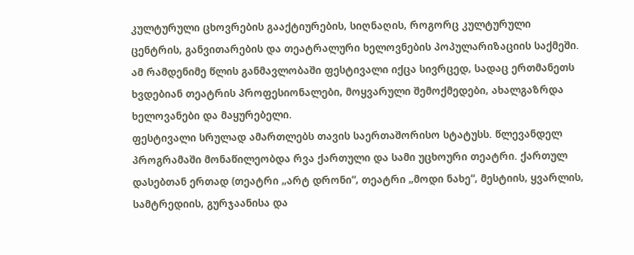კულტურული ცხოვრების გააქტიურების, სიღნაღის, როგორც კულტურული ცენტრის, განვითარების და თეატრალური ხელოვნების პოპულარიზაციის საქმეში. ამ რამდენიმე წლის განმავლობაში ფესტივალი იქცა სივრცედ, სადაც ერთმანეთს ხვდებიან თეატრის პროფესიონალები, მოყვარული შემოქმედები, ახალგაზრდა ხელოვანები და მაყურებელი.
ფესტივალი სრულად ამართლებს თავის საერთაშორისო სტატუსს. წლევანდელ პროგრამაში მონაწილეობდა რვა ქართული და სამი უცხოური თეატრი. ქართულ დასებთან ერთად (თეატრი „არტ დრონი“, თეატრი „მოდი ნახე“, მესტიის, ყვარლის, სამტრედიის, გურჯაანისა და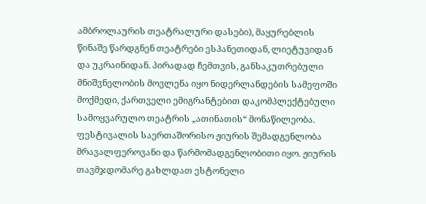ამბროლაურის თეატრალური დასები), მაყურებლის წინაშე წარდგნენ თეატრები ესპანეთიდან, ლიეტუვიდან და უკრაინიდან. პირადად ჩემთვის, განსაკუთრებული მნიშვნელობის მოვლენა იყო ნიდერლანდების სამეფოში მოქმედი, ქართველი ემიგრანტებით დაკომპლექტებული სამოყვარულო თეატრის „ათინათის“ მონაწილეობა.
ფესტივალის საერთაშორისო ჟიურის შემადგენლობა მრავალფეროვანი და წარმომადგენლობითი იყო. ჟიურის თავმჯდომარე გახლდათ ესტონელი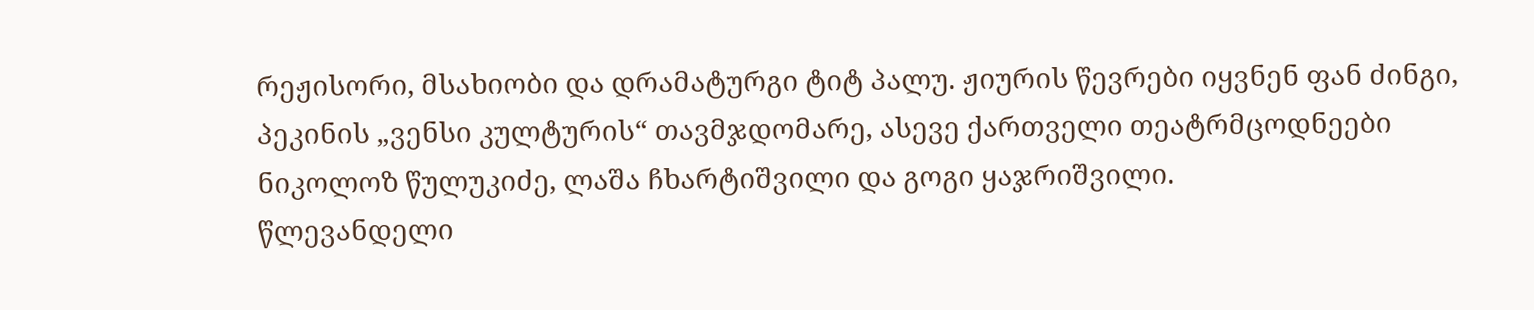რეჟისორი, მსახიობი და დრამატურგი ტიტ პალუ. ჟიურის წევრები იყვნენ ფან ძინგი, პეკინის „ვენსი კულტურის“ თავმჯდომარე, ასევე ქართველი თეატრმცოდნეები ნიკოლოზ წულუკიძე, ლაშა ჩხარტიშვილი და გოგი ყაჯრიშვილი.
წლევანდელი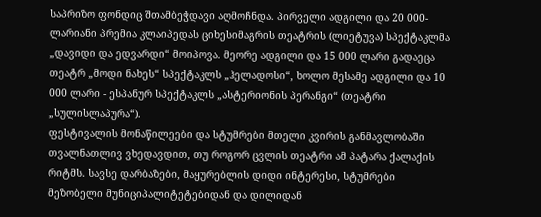საპრიზო ფონდიც შთამბეჭდავი აღმოჩნდა. პირველი ადგილი და 20 000-ლარიანი პრემია კლაიპედას ციხესიმაგრის თეატრის (ლიეტუვა) სპექტაკლმა „დავიდი და ედვარდი“ მოიპოვა. მეორე ადგილი და 15 000 ლარი გადაეცა თეატრ „მოდი ნახეს“ სპექტაკლს „ჰელადოსი“, ხოლო მესამე ადგილი და 10 000 ლარი - ესპანურ სპექტაკლს „ასტერიონის პერანგი“ (თეატრი „სულისლაპურა“).
ფესტივალის მონაწილეები და სტუმრები მთელი კვირის განმავლობაში თვალნათლივ ვხედავდით, თუ როგორ ცვლის თეატრი ამ პატარა ქალაქის რიტმს. სავსე დარბაზები, მაყურებლის დიდი ინტერესი, სტუმრები მეზობელი მუნიციპალიტეტებიდან და დილიდან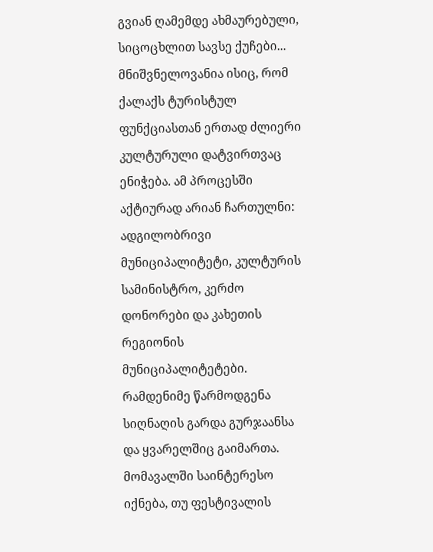გვიან ღამემდე ახმაურებული, სიცოცხლით სავსე ქუჩები... მნიშვნელოვანია ისიც, რომ ქალაქს ტურისტულ ფუნქციასთან ერთად ძლიერი კულტურული დატვირთვაც ენიჭება. ამ პროცესში აქტიურად არიან ჩართულნი: ადგილობრივი მუნიციპალიტეტი, კულტურის სამინისტრო, კერძო დონორები და კახეთის რეგიონის მუნიციპალიტეტები. რამდენიმე წარმოდგენა სიღნაღის გარდა გურჯაანსა და ყვარელშიც გაიმართა. მომავალში საინტერესო იქნება, თუ ფესტივალის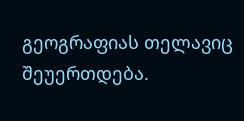გეოგრაფიას თელავიც შეუერთდება.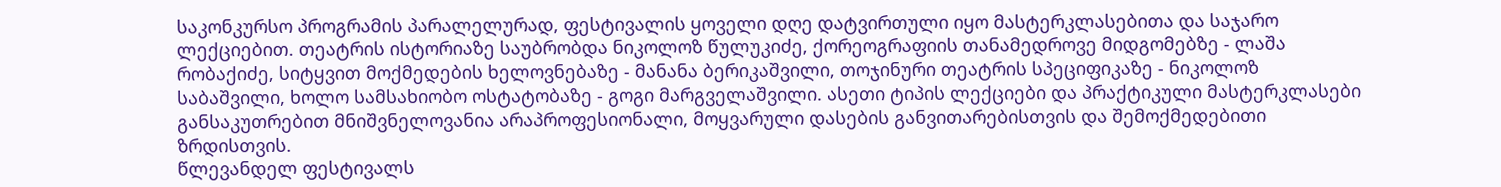საკონკურსო პროგრამის პარალელურად, ფესტივალის ყოველი დღე დატვირთული იყო მასტერკლასებითა და საჯარო ლექციებით. თეატრის ისტორიაზე საუბრობდა ნიკოლოზ წულუკიძე, ქორეოგრაფიის თანამედროვე მიდგომებზე - ლაშა რობაქიძე, სიტყვით მოქმედების ხელოვნებაზე - მანანა ბერიკაშვილი, თოჯინური თეატრის სპეციფიკაზე - ნიკოლოზ საბაშვილი, ხოლო სამსახიობო ოსტატობაზე - გოგი მარგველაშვილი. ასეთი ტიპის ლექციები და პრაქტიკული მასტერკლასები განსაკუთრებით მნიშვნელოვანია არაპროფესიონალი, მოყვარული დასების განვითარებისთვის და შემოქმედებითი ზრდისთვის.
წლევანდელ ფესტივალს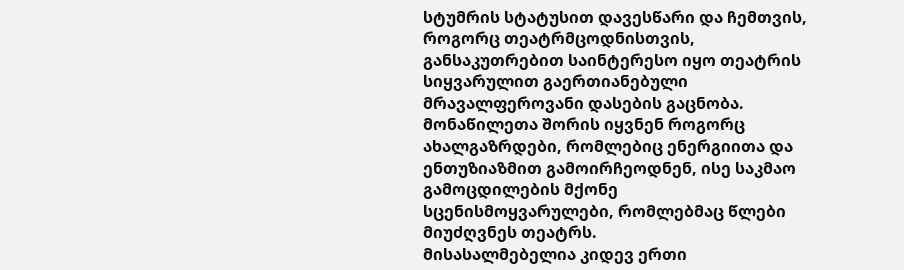სტუმრის სტატუსით დავესწარი და ჩემთვის, როგორც თეატრმცოდნისთვის, განსაკუთრებით საინტერესო იყო თეატრის სიყვარულით გაერთიანებული მრავალფეროვანი დასების გაცნობა. მონაწილეთა შორის იყვნენ როგორც ახალგაზრდები, რომლებიც ენერგიითა და ენთუზიაზმით გამოირჩეოდნენ, ისე საკმაო გამოცდილების მქონე სცენისმოყვარულები, რომლებმაც წლები მიუძღვნეს თეატრს.
მისასალმებელია კიდევ ერთი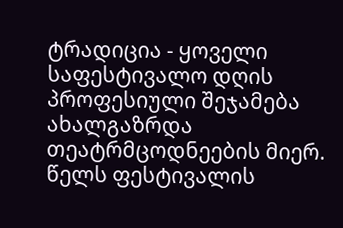ტრადიცია - ყოველი საფესტივალო დღის პროფესიული შეჯამება ახალგაზრდა თეატრმცოდნეების მიერ. წელს ფესტივალის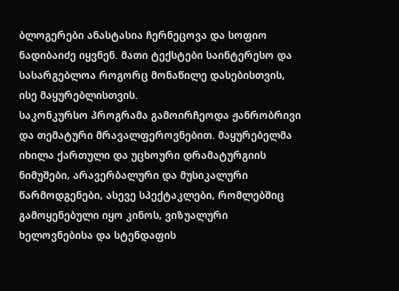ბლოგერები ანასტასია ჩერნეცოვა და სოფიო ნადიბაიძე იყვნენ. მათი ტექსტები საინტერესო და სასარგებლოა როგორც მონაწილე დასებისთვის, ისე მაყურებლისთვის.
საკონკურსო პროგრამა გამოირჩეოდა ჟანრობრივი და თემატური მრავალფეროვნებით. მაყურებელმა იხილა ქართული და უცხოური დრამატურგიის ნიმუშები, არავერბალური და მუსიკალური წარმოდგენები, ასევე სპექტაკლები, რომლებშიც გამოყენებული იყო კინოს, ვიზუალური ხელოვნებისა და სტენდაფის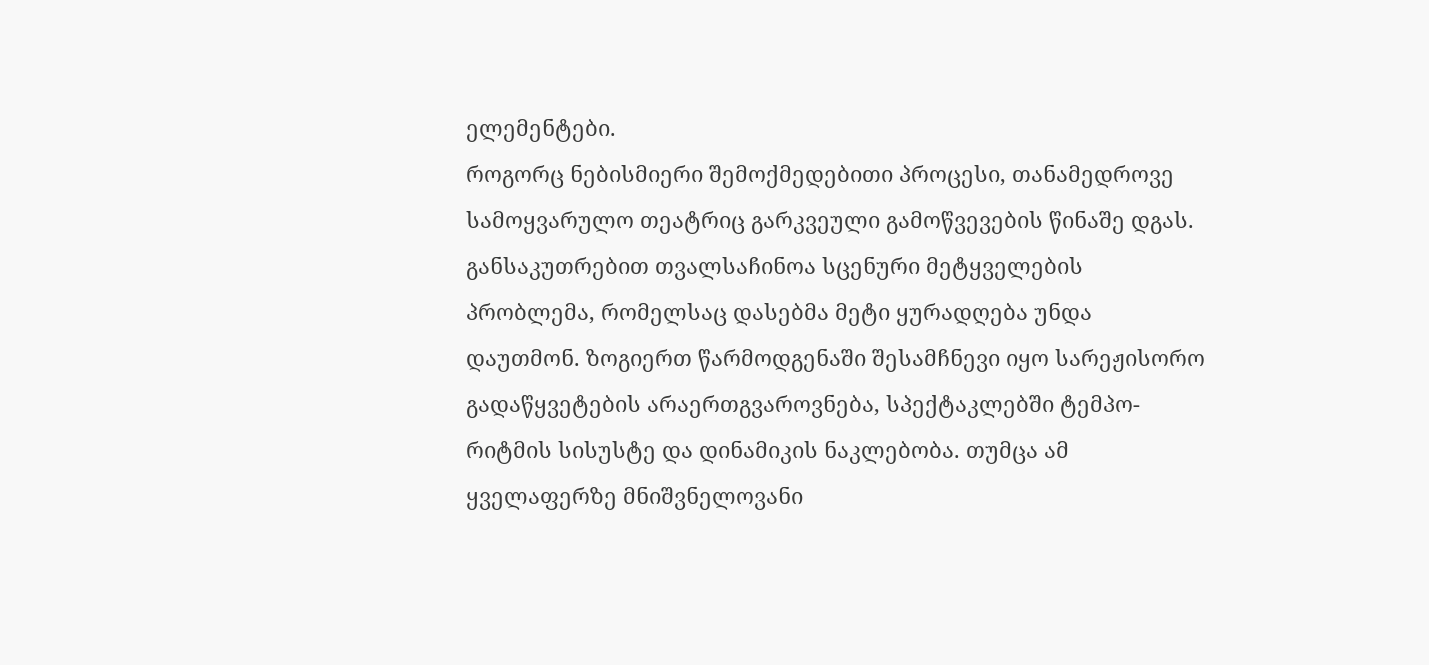ელემენტები.
როგორც ნებისმიერი შემოქმედებითი პროცესი, თანამედროვე სამოყვარულო თეატრიც გარკვეული გამოწვევების წინაშე დგას. განსაკუთრებით თვალსაჩინოა სცენური მეტყველების პრობლემა, რომელსაც დასებმა მეტი ყურადღება უნდა დაუთმონ. ზოგიერთ წარმოდგენაში შესამჩნევი იყო სარეჟისორო გადაწყვეტების არაერთგვაროვნება, სპექტაკლებში ტემპო-რიტმის სისუსტე და დინამიკის ნაკლებობა. თუმცა ამ ყველაფერზე მნიშვნელოვანი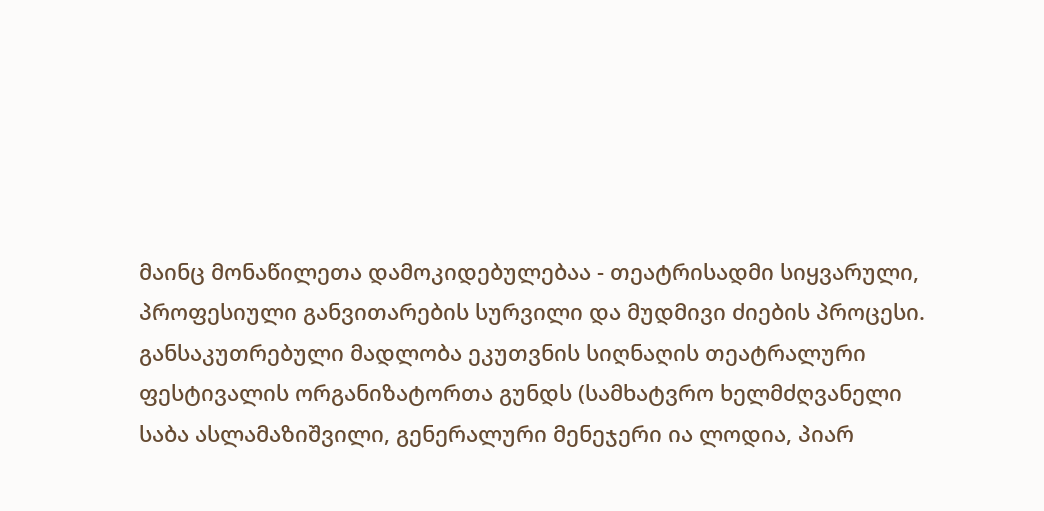მაინც მონაწილეთა დამოკიდებულებაა - თეატრისადმი სიყვარული, პროფესიული განვითარების სურვილი და მუდმივი ძიების პროცესი.
განსაკუთრებული მადლობა ეკუთვნის სიღნაღის თეატრალური ფესტივალის ორგანიზატორთა გუნდს (სამხატვრო ხელმძღვანელი საბა ასლამაზიშვილი, გენერალური მენეჯერი ია ლოდია, პიარ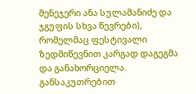მენეჯერი ანა სულამანიძე და ჯგუფის სხვა წევრები), რომელმაც ფესტივალი ზედმიწევნით კარგად დაგეგმა და განახორციელა. განსაკუთრებით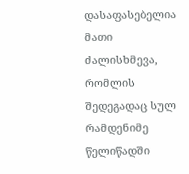დასაფასებელია მათი ძალისხმევა, რომლის შედეგადაც სულ რამდენიმე წელიწადში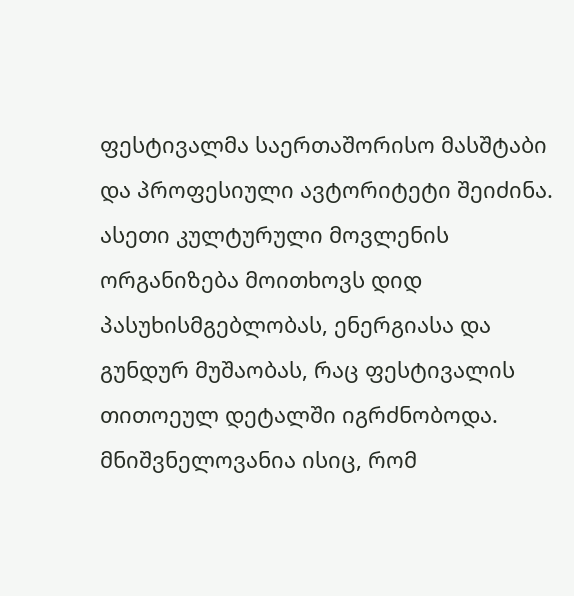ფესტივალმა საერთაშორისო მასშტაბი და პროფესიული ავტორიტეტი შეიძინა. ასეთი კულტურული მოვლენის ორგანიზება მოითხოვს დიდ პასუხისმგებლობას, ენერგიასა და გუნდურ მუშაობას, რაც ფესტივალის თითოეულ დეტალში იგრძნობოდა. მნიშვნელოვანია ისიც, რომ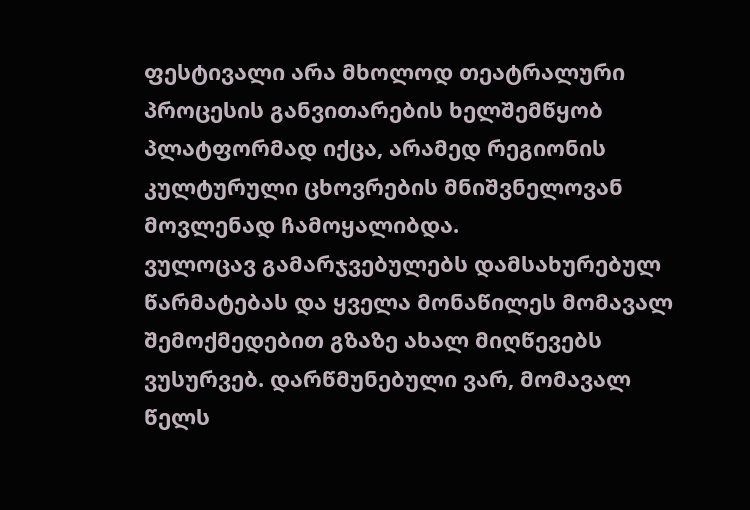ფესტივალი არა მხოლოდ თეატრალური პროცესის განვითარების ხელშემწყობ პლატფორმად იქცა, არამედ რეგიონის კულტურული ცხოვრების მნიშვნელოვან მოვლენად ჩამოყალიბდა.
ვულოცავ გამარჯვებულებს დამსახურებულ წარმატებას და ყველა მონაწილეს მომავალ შემოქმედებით გზაზე ახალ მიღწევებს ვუსურვებ. დარწმუნებული ვარ, მომავალ წელს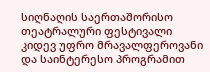სიღნაღის საერთაშორისო თეატრალური ფესტივალი კიდევ უფრო მრავალფეროვანი და საინტერესო პროგრამით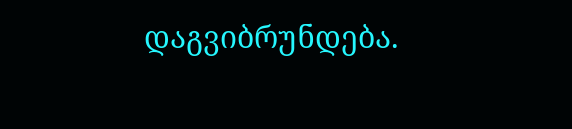დაგვიბრუნდება.